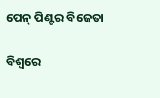ପେନ୍‌ ପିଣ୍ଟର ବିଜେତା

ବିଶ୍ୱରେ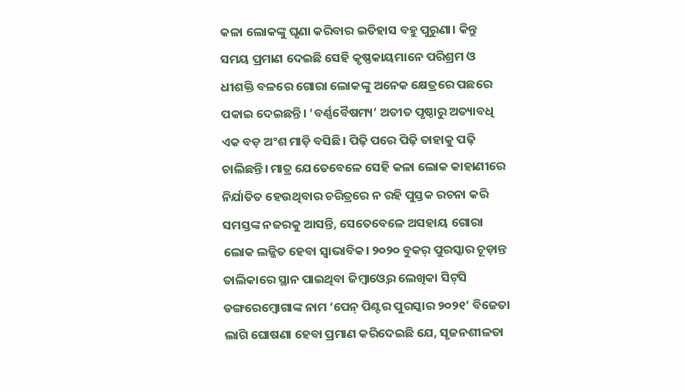କଳା ଲୋକଙ୍କୁ ଘୃଣା କରିବାର ଇତିହାସ ବହୁ ପୁରୁଣା। କିନ୍ତୁ ସମୟ ପ୍ରମାଣ ଦେଇଛି ସେହି କୃଷ୍ଣକାୟମାନେ ପରିଶ୍ରମ ଓ ଧୀଶକ୍ତି ବଳରେ ଗୋରା ଲୋକଙ୍କୁ ଅନେକ କ୍ଷେତ୍ରରେ ପଛରେ ପକାଇ ଦେଇଛନ୍ତି। ‘ବର୍ଣ୍ଣବୈଷମ୍ୟ’ ଅତୀତ ପୃଷ୍ଠାରୁ ଅତ୍ୟାବଧି ଏକ ବଡ଼ ଅଂଶ ମାଡ଼ି ବସିଛି। ପିଢ଼ି ପରେ ପିଢ଼ି ତାହାକୁ ପଢ଼ି ଚାଲିଛନ୍ତି। ମାତ୍ର ଯେତେବେଳେ ସେହି କଳା ଲୋକ କାହାଣୀରେ ନିର୍ଯାତିତ ହେଉଥିବାର ଚରିତ୍ରରେ ନ ରହି ପୁସ୍ତକ ରଚନା କରି ସମସ୍ତଙ୍କ ନଜରକୁ ଆସନ୍ତି, ସେତେବେଳେ ଅସହାୟ ଗୋରା ଲୋକ ଲଜ୍ଜିତ ହେବା ସ୍ବାଭାବିକ। ୨୦୨୦ ବୁକର୍‌ ପୁରସ୍କାର ଚୂଡ଼ାନ୍ତ ତାଲିକାରେ ସ୍ଥାନ ପାଇଥିବା ଜିମ୍ବାଓ୍ବେର ଲେଖିକା ସିଟ୍‌ସି ଡଙ୍ଗରେମ୍ବୋଗାଙ୍କ ନାମ ‘ପେନ୍‌ ପିଣ୍ଟର ପୁରସ୍କାର ୨୦୨୧’ ବିଜେତା ଲାଗି ଘୋଷଣା ହେବା ପ୍ରମାଣ କରିଦେଇଛି ଯେ, ସୃଜନଶୀଳତା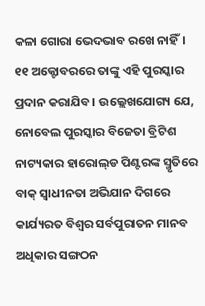କଳା ଗୋରା ଭେଦଭାବ ରଖେ ନାହିଁ। ୧୧ ଅକ୍ଟୋବରରେ ତାଙ୍କୁ ଏହି ପୁରସ୍କାର ପ୍ରଦାନ କରାଯିବ। ଉଲ୍ଲେଖଯୋଗ୍ୟ ଯେ, ନୋବେଲ ପୁରସ୍କାର ବିଜେତା ବ୍ରିଟିଶ ନାଟ୍ୟକାର ହାରୋଲ୍‌ଡ ପିଣ୍ଟରଙ୍କ ସ୍ମୃତିରେ ବାକ୍‌ ସ୍ବାଧୀନତା ଅଭିଯାନ ଦିଗରେ କାର୍ଯ୍ୟରତ ବିଶ୍ୱର ସର୍ବପୁରାତନ ମାନବ ଅଧିକାର ସଙ୍ଗଠନ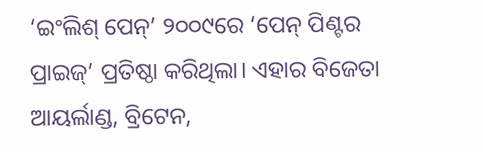‘ଇଂଲିଶ୍‌ ପେନ୍‌’ ୨୦୦୯ରେ ‘ପେନ୍‌ ପିଣ୍ଟର ପ୍ରାଇଜ୍‌’ ପ୍ରତିଷ୍ଠା କରିଥିଲା। ଏହାର ବିଜେତା ଆୟର୍ଲାଣ୍ଡ, ବ୍ରିଟେନ,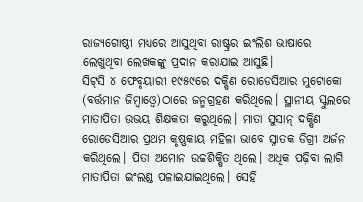ରାଜ୍ୟଗୋଷ୍ଠୀ ମଧ୍ୟରେ ଆସୁଥିବା ରାଷ୍ଟ୍ରର ଇଂଲିଶ ଭାଷାରେ ଲେଖୁଥିବା ଲେଖକଙ୍କୁ ପ୍ରଦାନ କରାଯାଇ ଆସୁଛି।
ସିଟ୍‌ସି ୪ ଫେବୃୟାରୀ ୧୯୫୯ରେ ଦକ୍ଷିଣ ରୋଡେସିଆର ମୁଟୋକୋ (ବର୍ତ୍ତମାନ ଜିମ୍ବାଓ୍ବେ)ଠାରେ ଜନ୍ମଗ୍ରହଣ କରିଥିଲେ। ସ୍ଥାନୀୟ ସ୍କୁଲରେ ମାତାପିତା ଉଭୟ ଶିକ୍ଷକତା କରୁଥିଲେ। ମାତା ସୁସାନ୍‌ ଦକ୍ଷିଣ ରୋଡେସିଆର ପ୍ରଥମ କୃଷ୍ଣକାୟ ମହିଳା ଭାବେ ସ୍ନାତକ ଡିଗ୍ରୀ ଅର୍ଜନ କରିଥିଲେ। ପିତା ଅମୋନ ଉଚ୍ଚଶିକ୍ଷିତ ଥିଲେ। ଅଧିକ ପଢ଼ିବା ଲାଗି ମାତାପିତା ଇଂଲଣ୍ଡ ପଳାଇଯାଇଥିଲେ। ସେହି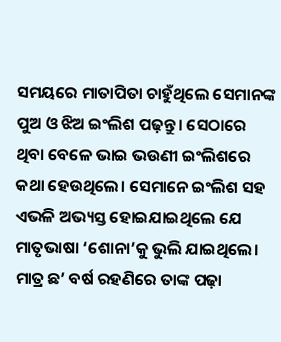ସମୟରେ ମାତାପିତା ଚାହୁଁଥିଲେ ସେମାନଙ୍କ ପୁଅ ଓ ଝିଅ ଇଂଲିଶ ପଢ଼ନ୍ତୁ। ସେଠାରେ ଥିବା ବେଳେ ଭାଇ ଭଉଣୀ ଇଂଲିଶରେ କଥା ହେଉଥିଲେ। ସେମାନେ ଇଂଲିଶ ସହ ଏଭଳି ଅଭ୍ୟସ୍ତ ହୋଇଯାଇଥିଲେ ଯେ ମାତୃଭାଷା ‘ଶୋନା’କୁ ଭୁଲି ଯାଇଥିଲେ। ମାତ୍ର ଛ’ ବର୍ଷ ରହଣିରେ ତାଙ୍କ ପଢ଼ା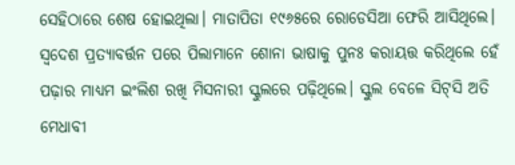ସେହିଠାରେ ଶେଷ ହୋଇଥିଲା। ମାତାପିତା ୧୯୬୫ରେ ରୋଡେସିଆ ଫେରି ଆସିଥିଲେ। ସ୍ବଦେଶ ପ୍ରତ୍ୟାବର୍ତ୍ତନ ପରେ ପିଲାମାନେ ଶୋନା ଭାଷାକୁ ପୁନଃ କରାୟତ୍ତ କରିଥିଲେ ହେଁ ପଢ଼ାର ମାଧ୍ୟମ ଇଂଲିଶ ରଖି ମିସନାରୀ ସ୍କୁଲରେ ପଢ଼ିଥିଲେ। ସ୍କୁଲ ବେଳେ ସିଟ୍‌ସି ଅତି ମେଧାବୀ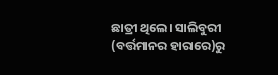ଛାତ୍ରୀ ଥିଲେ। ସାଲିବୁରୀ (ବର୍ତ୍ତମାନର ହାରାରେ)ରୁ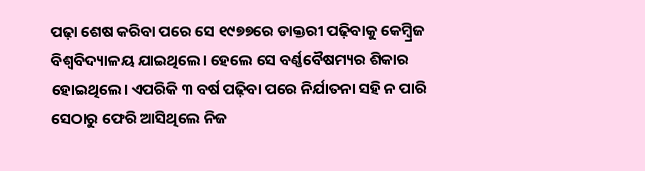ପଢ଼ା ଶେଷ କରିବା ପରେ ସେ ୧୯୭୭ରେ ଡାକ୍ତରୀ ପଢ଼ିବାକୁ କେମ୍ବ୍ରିଜ ବିଶ୍ୱବିଦ୍ୟାଳୟ ଯାଇଥିଲେ। ହେଲେ ସେ ବର୍ଣ୍ଣବୈଷମ୍ୟର ଶିକାର ହୋଇଥିଲେ। ଏପରିକି ୩ ବର୍ଷ ପଢ଼ିବା ପରେ ନିର୍ଯାତନା ସହି ନ ପାରି ସେଠାରୁ ଫେରି ଆସିଥିଲେ ନିଜ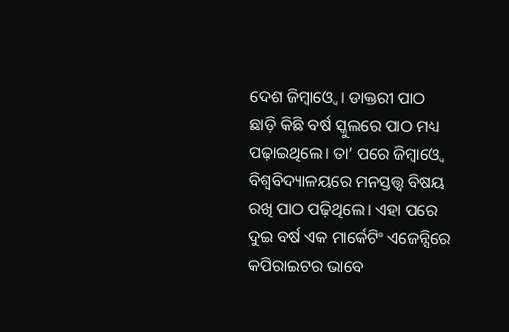ଦେଶ ଜିମ୍ବାଓ୍ବେ। ଡାକ୍ତରୀ ପାଠ ଛାଡ଼ି କିଛି ବର୍ଷ ସ୍କୁଲରେ ପାଠ ମଧ୍ୟ ପଢ଼ାଇଥିଲେ। ତା’ ପରେ ଜିମ୍ବାଓ୍ବେ ବିଶ୍ୱବିଦ୍ୟାଳୟରେ ମନସ୍ତତ୍ତ୍ୱ ବିଷୟ ରଖି ପାଠ ପଢ଼ିଥିଲେ। ଏହା ପରେ ଦୁଇ ବର୍ଷ ଏକ ମାର୍କେଟିଂ ଏଜେନ୍ସିରେ କପିରାଇଟର ଭାବେ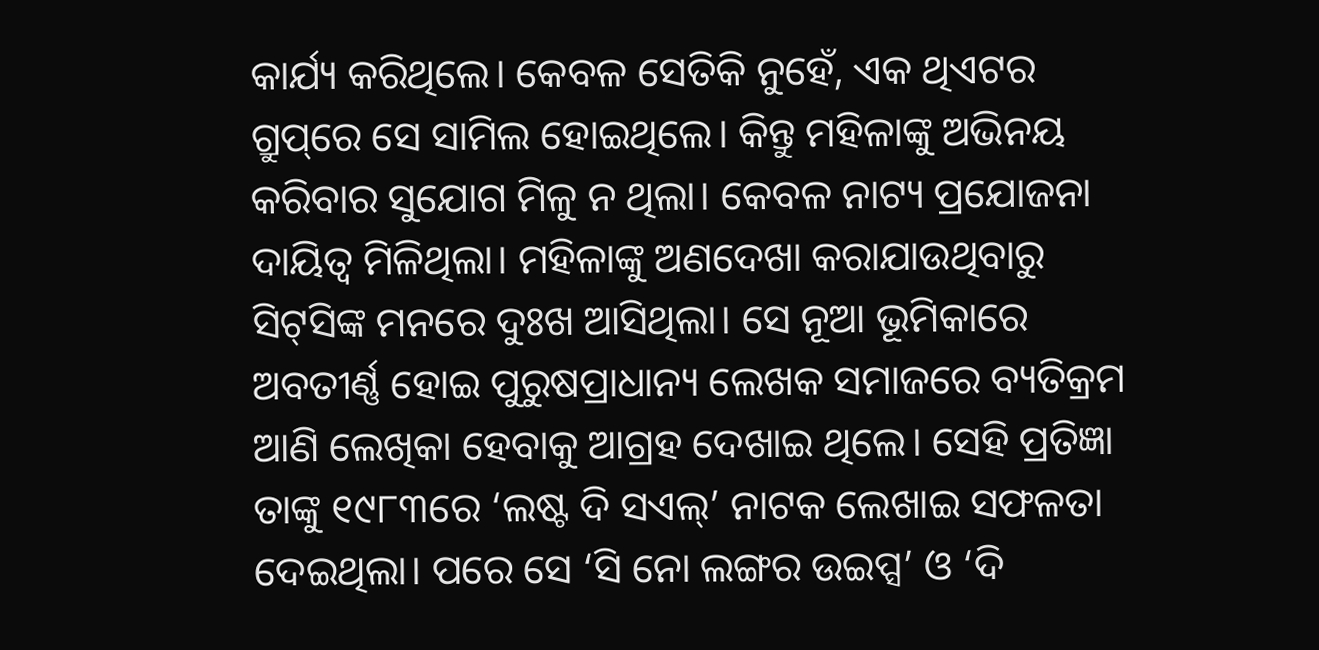କାର୍ଯ୍ୟ କରିଥିଲେ। କେବଳ ସେତିକି ନୁହେଁ, ଏକ ଥିଏଟର ଗ୍ରୁପ୍‌ରେ ସେ ସାମିଲ ହୋଇଥିଲେ। କିନ୍ତୁ ମହିଳାଙ୍କୁ ଅଭିନୟ କରିବାର ସୁଯୋଗ ମିଳୁ ନ ଥିଲା। କେବଳ ନାଟ୍ୟ ପ୍ରଯୋଜନା ଦାୟିତ୍ୱ ମିଳିଥିଲା। ମହିଳାଙ୍କୁ ଅଣଦେଖା କରାଯାଉଥିବାରୁ ସିଟ୍‌ସିଙ୍କ ମନରେ ଦୁଃଖ ଆସିଥିଲା। ସେ ନୂଆ ଭୂମିକାରେ ଅବତୀର୍ଣ୍ଣ ହୋଇ ପୁରୁଷପ୍ରାଧାନ୍ୟ ଲେଖକ ସମାଜରେ ବ୍ୟତିକ୍ରମ ଆଣି ଲେଖିକା ହେବାକୁ ଆଗ୍ରହ ଦେଖାଇ ଥିଲେ। ସେହି ପ୍ରତିଜ୍ଞା ତାଙ୍କୁ ୧୯୮୩ରେ ‘ଲଷ୍ଟ ଦି ସଏଲ୍‌’ ନାଟକ ଲେଖାଇ ସଫଳତା ଦେଇଥିଲା। ପରେ ସେ ‘ସି ନୋ ଲଙ୍ଗର ଉଇପ୍ସ’ ଓ ‘ଦି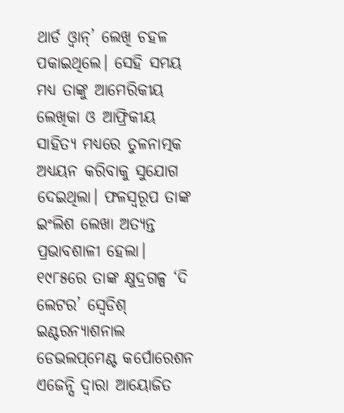ଥାର୍ଡ ଓ୍ବାନ୍‌’ ଲେଖି ଚହଳ ପକାଇଥିଲେ। ସେହି ସମୟ ମଧ୍ୟ ତାଙ୍କୁ ଆମେରିକୀୟ ଲେଖିକା ଓ ଆଫ୍ରିକୀୟ ସାହିତ୍ୟ ମଧ୍ୟରେ ତୁଳନାତ୍ମକ ଅଧ୍ୟୟନ କରିବାକୁ ସୁଯୋଗ ଦେଇଥିଲା। ଫଳସ୍ବରୂପ ତାଙ୍କ ଇଂଲିଶ ଲେଖା ଅତ୍ୟନ୍ତ ପ୍ରଭାବଶାଳୀ ହେଲା। ୧୯୮୫ରେ ତାଙ୍କ କ୍ଷୁଦ୍ରଗଳ୍ପ ‘ଦି ଲେଟର’ ସ୍ବେଡିଶ୍‌ ଇଣ୍ଟରନ୍ୟାଶନାଲ ଡେଭଲପ୍‌ମେଣ୍ଟ କର୍ପୋରେଶନ ଏଜେନ୍ସି ଦ୍ୱାରା ଆୟୋଜିତ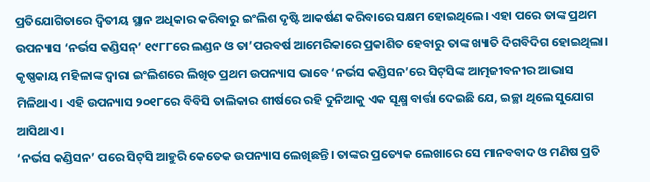ପ୍ରତିଯୋଗିତାରେ ଦ୍ୱିତୀୟ ସ୍ଥାନ ଅଧିକାର କରିବାରୁ ଇଂଲିଶ ଦୃଷ୍ଟି ଆକର୍ଷଣ କରିବାରେ ସକ୍ଷମ ହୋଇଥିଲେ। ଏହା ପରେ ତାଙ୍କ ପ୍ରଥମ ଉପନ୍ୟାସ ‘ନର୍ଭସ କଣ୍ଡିସନ୍‌’ ୧୯୮୮ରେ ଲଣ୍ଡନ ଓ ତା’ପରବର୍ଷ ଆମେରିକାରେ ପ୍ରକାଶିତ ହେବାରୁ ତାଙ୍କ ଖ୍ୟାତି ଦିଗବିଦିଗ ହୋଇଥିଲା। କୃଷ୍ଣକାୟ ମହିଳାଙ୍କ ଦ୍ୱାରା ଇଂଲିଶରେ ଲିଖିତ ପ୍ରଥମ ଉପନ୍ୟାସ ଭାବେ ‘ନର୍ଭସ କଣ୍ଡିସନ’ରେ ସିଟ୍‌ସିଙ୍କ ଆତ୍ମଜୀବନୀର ଆଭାସ ମିଳିଥାଏ। ଏହି ଉପନ୍ୟାସ ୨୦୧୮ରେ ବିବିସି ତାଲିକାର ଶୀର୍ଷରେ ରହି ଦୁନିଆକୁ ଏକ ସୂକ୍ଷ୍ମ ବାର୍ତ୍ତା ଦେଇଛି ଯେ, ଇଚ୍ଛା ଥିଲେ ସୁଯୋଗ ଆସିଥାଏ।
‘ନର୍ଭସ କଣ୍ଡିସନ’ ପରେ ସିଟ୍‌ସି ଆହୁରି କେତେକ ଉପନ୍ୟାସ ଲେଖିଛନ୍ତି। ତାଙ୍କର ପ୍ରତ୍ୟେକ ଲେଖାରେ ସେ ମାନବବାଦ ଓ ମଣିଷ ପ୍ରତି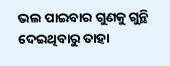ଭଲ ପାଇବାର ଗୁଣକୁ ଗୁନ୍ଥି ଦେଇଥିବାରୁ ତାହା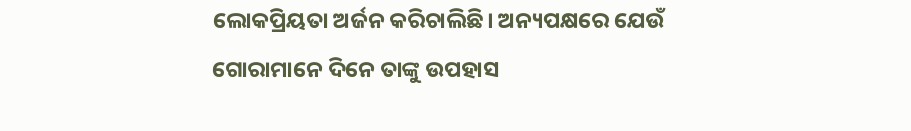ଲୋକପ୍ରିୟତା ଅର୍ଜନ କରିଚାଲିଛି। ଅନ୍ୟପକ୍ଷରେ ଯେଉଁ ଗୋରାମାନେ ଦିନେ ତାଙ୍କୁ ଉପହାସ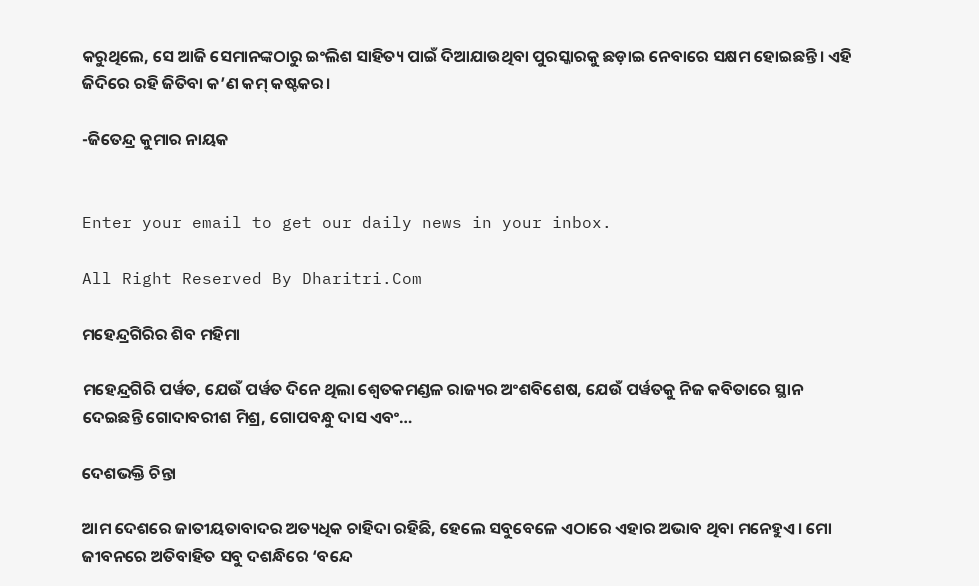କରୁଥିଲେ, ସେ ଆଜି ସେମାନଙ୍କଠାରୁ ଇଂଲିଶ ସାହିତ୍ୟ ପାଇଁ ଦିଆଯାଉଥିବା ପୁରସ୍କାରକୁ ଛଡ଼ାଇ ନେବାରେ ସକ୍ଷମ ହୋଇଛନ୍ତି। ଏହି ଜିଦିରେ ରହି ଜିତିବା କ’ଣ କମ୍‌ କଷ୍ଟକର।

-ଜିତେନ୍ଦ୍ର କୁମାର ନାୟକ


Enter your email to get our daily news in your inbox.

All Right Reserved By Dharitri.Com

ମହେନ୍ଦ୍ରଗିରିର ଶିବ ମହିମା

ମହେନ୍ଦ୍ରଗିରି ପର୍ୱତ, ଯେଉଁ ପର୍ୱତ ଦିନେ ଥିଲା ଶ୍ୱେତକମଣ୍ଡଳ ରାଜ୍ୟର ଅଂଶବିଶେଷ, ଯେଉଁ ପର୍ୱତକୁ ନିଜ କବିତାରେ ସ୍ଥାନ ଦେଇଛନ୍ତି ଗୋଦାବରୀଶ ମିଶ୍ର, ଗୋପବନ୍ଧୁ ଦାସ ଏବଂ…

ଦେଶଭକ୍ତି ଚିନ୍ତା

ଆମ ଦେଶରେ ଜାତୀୟତାବାଦର ଅତ୍ୟଧିକ ଚାହିଦା ରହିଛି, ହେଲେ ସବୁବେଳେ ଏଠାରେ ଏହାର ଅଭାବ ଥିବା ମନେହୁଏ। ମୋ ଜୀବନରେ ଅତିବାହିତ ସବୁ ଦଶନ୍ଧିରେ ‘ବନ୍ଦେ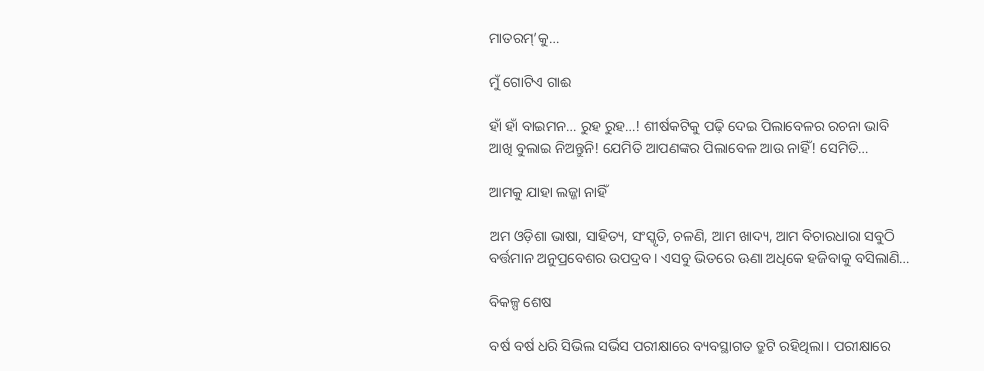ମାତରମ୍‌’କୁ…

ମୁଁ ଗୋଟିଏ ଗାଈ

ହାଁ ହାଁ ବାଇମନ… ରୁହ ରୁହ…! ଶୀର୍ଷକଟିକୁ ପଢ଼ି ଦେଇ ପିଲାବେଳର ରଚନା ଭାବି ଆଖି ବୁଲାଇ ନିଅନ୍ତୁନି! ଯେମିତି ଆପଣଙ୍କର ପିଲାବେଳ ଆଉ ନାହିଁ! ସେମିତି…

ଆମକୁ ଯାହା ଲଜ୍ଜା ନାହିଁ

ଅମ ଓଡ଼ିଶା ଭାଷା, ସାହିତ୍ୟ, ସଂସ୍କୃତି, ଚଳଣି, ଆମ ଖାଦ୍ୟ, ଆମ ବିଚାରଧାରା ସବୁଠି ବର୍ତ୍ତମାନ ଅନୁପ୍ରବେଶର ଉପଦ୍ରବ। ଏସବୁ ଭିତରେ ଊଣା ଅଧିକେ ହଜିବାକୁ ବସିଲାଣି…

ବିକଳ୍ପ ଶେଷ

ବର୍ଷ ବର୍ଷ ଧରି ସିଭିଲ ସର୍ଭିସ ପରୀକ୍ଷାରେ ବ୍ୟବସ୍ଥାଗତ ତ୍ରୁଟି ରହିଥିଲା। ପରୀକ୍ଷାରେ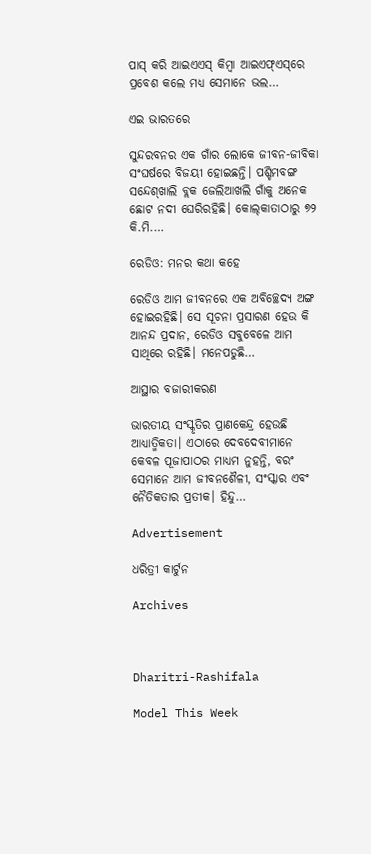ପାସ୍‌ କରି ଆଇଏଏସ୍‌ କିମ୍ବା ଆଇଏଫ୍‌ଏସ୍‌ରେ ପ୍ରବେଶ କଲେ ମଧ୍ୟ ସେମାନେ ଭଲ…

ଏଇ ଭାରତରେ

ସୁନ୍ଦରବନର ଏକ ଗାଁର ଲୋକେ ଜୀବନ-ଜୀବିକା ସଂଘର୍ଷରେ ବିଜୟୀ ହୋଇଛନ୍ତି। ପଶ୍ଚିମବଙ୍ଗ ସନ୍ଦେଶ୍‌ଖାଲି ବ୍ଲକ ଜେଲିଆଖଲି ଗାଁକୁ ଅନେକ ଛୋଟ ନଦୀ ଘେରିରହିଛି। କୋଲ୍‌କାତାଠାରୁ ୭୨ କି.ମି.…

ରେଡିଓ: ମନର କଥା କହେ

ରେଡିଓ ଆମ ଜୀବନରେ ଏକ ଅବିଚ୍ଛେଦ୍ୟ ଅଙ୍ଗ ହୋଇରହିଛି। ସେ ସୂଚନା ପ୍ରସାରଣ ହେଉ କି ଆନନ୍ଦ ପ୍ରଦାନ, ରେଡିଓ ସବୁବେଳେ ଆମ ସାଥିରେ ରହିଛି। ମନେପଡୁଛି…

ଆସ୍ଥାର ବଜାରୀକରଣ

ଭାରତୀୟ ସଂସ୍କୃତିର ପ୍ରାଣକେନ୍ଦ୍ର ହେଉଛି ଆଧ୍ୟାତ୍ମିକତା। ଏଠାରେ ଦେବଦେବୀମାନେ କେବଳ ପୂଜାପାଠର ମାଧ୍ୟମ ନୁହନ୍ତି, ବରଂ ସେମାନେ ଆମ ଜୀବନଶୈଳୀ, ସଂସ୍କାର ଏବଂ ନୈତିକତାର ପ୍ରତୀକ। ହିନ୍ଦୁ…

Advertisement

ଧରିତ୍ରୀ କାର୍ଟୁନ

Archives



Dharitri-Rashifala

Model This Week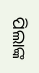ପିଲାଙ୍କ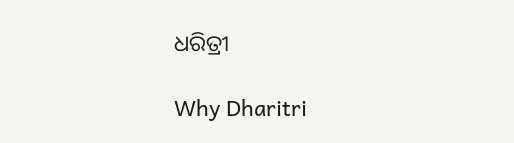ଧରିତ୍ରୀ

Why Dharitri